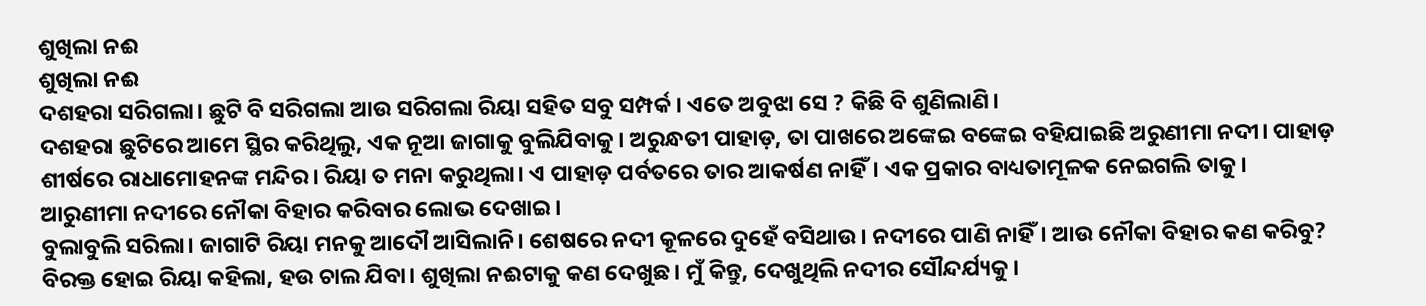ଶୁଖିଲା ନଈ
ଶୁଖିଲା ନଈ
ଦଶହରା ସରିଗଲା। ଛୁଟି ବି ସରିଗଲା ଆଉ ସରିଗଲା ରିୟା ସହିତ ସବୁ ସମ୍ପର୍କ। ଏତେ ଅବୁଝା ସେ ? କିଛି ବି ଶୁଣିଲାଣି।
ଦଶହରା ଛୁଟିରେ ଆମେ ସ୍ଥିର କରିଥିଲୁ, ଏକ ନୂଆ ଜାଗାକୁ ବୁଲିଯିବାକୁ। ଅରୁନ୍ଧତୀ ପାହାଡ଼, ତା ପାଖରେ ଅଙ୍କେଇ ବଙ୍କେଇ ବହିଯାଇଛି ଅରୁଣୀମା ନଦୀ। ପାହାଡ଼ ଶୀର୍ଷରେ ରାଧାମୋହନଙ୍କ ମନ୍ଦିର। ରିୟା ତ ମନା କରୁଥିଲା। ଏ ପାହାଡ଼ ପର୍ବତରେ ତାର ଆକର୍ଷଣ ନାହିଁ। ଏକ ପ୍ରକାର ବାଧ୍ୟତାମୂଳକ ନେଇଗଲି ତାକୁ। ଆରୁଣୀମା ନଦୀରେ ନୌକା ବିହାର କରିବାର ଲୋଭ ଦେଖାଇ।
ବୁଲାବୁଲି ସରିଲା। ଜାଗାଟି ରିୟା ମନକୁ ଆଦୌ ଆସିଲାନି। ଶେଷରେ ନଦୀ କୂଳରେ ଦୁହେଁ ବସିଥାଉ। ନଦୀରେ ପାଣି ନାହିଁ। ଆଉ ନୌକା ବିହାର କଣ କରିବୁ? ବିରକ୍ତ ହୋଇ ରିୟା କହିଲା, ହଉ ଚାଲ ଯିବା। ଶୁଖିଲା ନଈଟାକୁ କଣ ଦେଖୁଛ। ମୁଁ କିନ୍ତୁ, ଦେଖୁଥିଲି ନଦୀର ସୌନ୍ଦର୍ଯ୍ୟକୁ।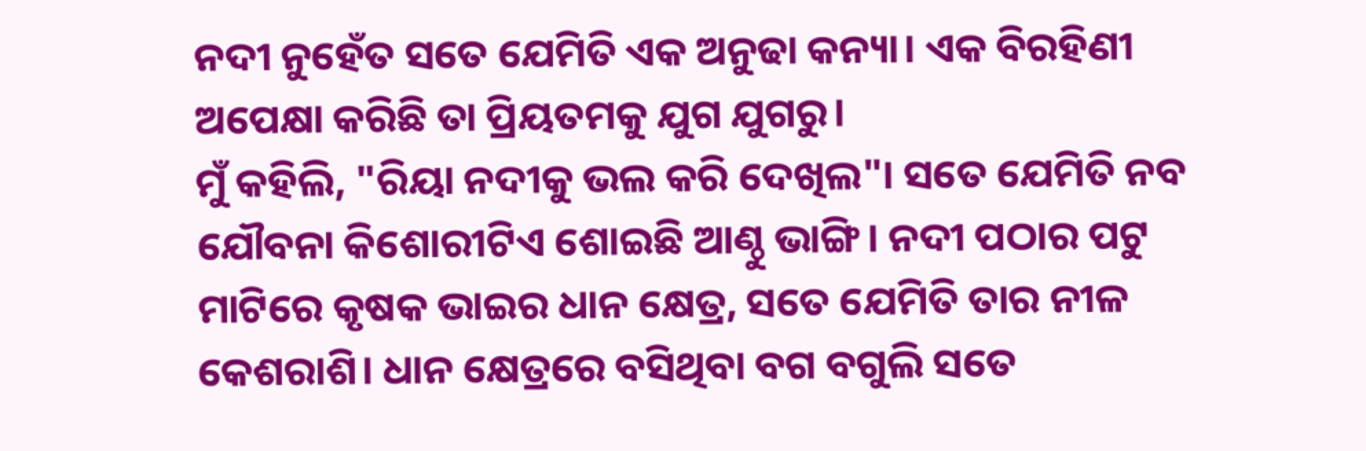ନଦୀ ନୁହେଁତ ସତେ ଯେମିତି ଏକ ଅନୁଢା କନ୍ୟା। ଏକ ବିରହିଣୀ ଅପେକ୍ଷା କରିଛି ତା ପ୍ରିୟତମକୁ ଯୁଗ ଯୁଗରୁ।
ମୁଁ କହିଲି, "ରିୟା ନଦୀକୁ ଭଲ କରି ଦେଖିଲ"। ସତେ ଯେମିତି ନବ ଯୌବନା କିଶୋରୀଟିଏ ଶୋଇଛି ଆଣ୍ଠୁ ଭାଙ୍ଗି। ନଦୀ ପଠାର ପଟୁ ମାଟିରେ କୃଷକ ଭାଇର ଧାନ କ୍ଷେତ୍ର, ସତେ ଯେମିତି ତାର ନୀଳ କେଶରାଶି। ଧାନ କ୍ଷେତ୍ରରେ ବସିଥିବା ବଗ ବଗୁଲି ସତେ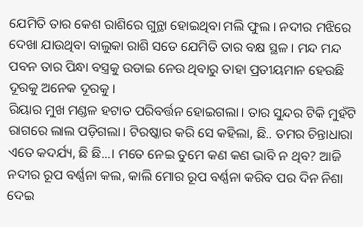ଯେମିତି ତାର କେଶ ରାଶିରେ ଗୁନ୍ଥା ହୋଇଥିବା ମଲି ଫୁଲ। ନଦୀର ମଝିରେ ଦେଖା ଯାଉଥିବା ବାଲୁକା ରାଶି ସତେ ଯେମିତି ତାର ବକ୍ଷ ସ୍ଥଳ। ମନ୍ଦ ମନ୍ଦ ପବନ ତାର ପିନ୍ଧା ବସ୍ତ୍ରକୁ ଉଡାଇ ନେଉ ଥିବାରୁ ତାହା ପ୍ରତୀୟମାନ ହେଉଛି ଦୂରକୁ ଅନେକ ଦୂରକୁ।
ରିୟାର ମୁଖ ମଣ୍ଡଳ ହଟାତ ପରିବର୍ତ୍ତନ ହୋଇଗଲା। ତାର ସୁନ୍ଦର ଟିକି ମୁହଁଟି ରାଗରେ ଲାଲ ପଡ଼ିଗଲା। ଟିରଷ୍କାର କରି ସେ କହିଲା, ଛି.. ତମର ଚିନ୍ତାଧାରା ଏତେ କଦର୍ଯ୍ୟ, ଛି ଛି...। ମତେ ନେଇ ତୁମେ କଣ କଣ ଭାବି ନ ଥିବ? ଆଜି ନଦୀର ରୂପ ବର୍ଣ୍ଣନା କଲ, କାଲି ମୋର ରୂପ ବର୍ଣ୍ଣନା କରିବ ପର ଦିନ ନିଶା ଦେଇ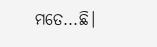ମତେ...ଛି।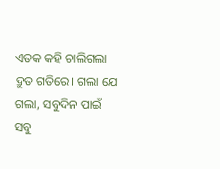ଏତକ କହି ଚାଲିଗଲା ଦ୍ରୁତ ଗତିରେ। ଗଲା ଯେ ଗଲା, ସବୁଦିନ ପାଇଁ ସବୁ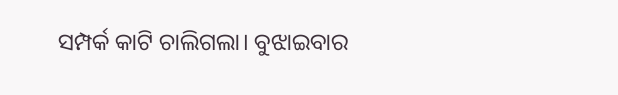ସମ୍ପର୍କ କାଟି ଚାଲିଗଲା। ବୁଝାଇବାର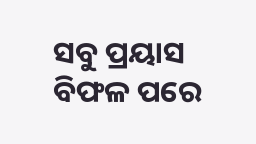ସବୁ ପ୍ରୟାସ ବିଫଳ ପରେ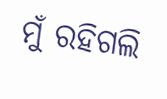ମୁଁ ରହିଗଲି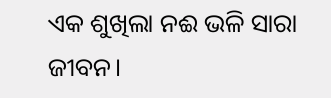ଏକ ଶୁଖିଲା ନଈ ଭଳି ସାରା ଜୀବନ।